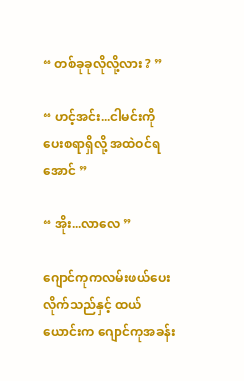“ တစ်ခုခုလိုလို့လား ? ”

“ ဟင့်အင်း...ငါမင်းကိုပေးစရာရှိလို့ အထဲဝင်ရအောင် ”

“ အိုး...လာလေ ”

ဂျောင်ကုကလမ်းဖယ်ပေးလိုက်သည်နှင့် ထယ်ယောင်းက ဂျောင်ကုအခန်း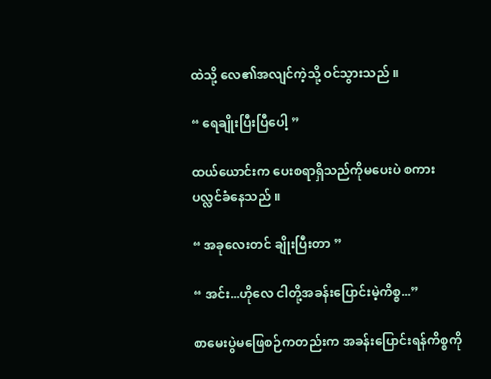ထဲသို့ လေ၏အလျင်ကဲ့သို့ ဝင်သွားသည် ။

“ ရေချိုးပြီးပြီပေါ့ ”

ထယ်ယောင်းက ပေးစရာရှိသည်ကိုမပေးပဲ စကားပလ္လင်ခံနေသည် ။

“ အခုလေးတင် ချိုးပြီးတာ ”

“ အင်း...ဟိုလေ ငါတို့အခန်းပြောင်းမဲ့ကိစ္စ...”

စာမေးပွဲမဖြေစဉ်ကတည်းက အခန်းပြောင်းရန်ကိစ္စကို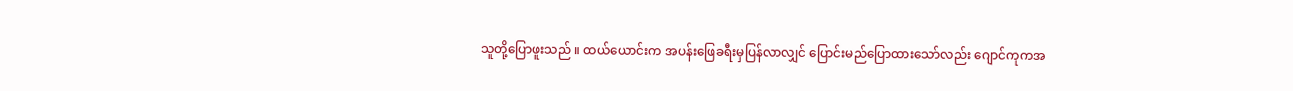သူတို့ပြောဖူးသည် ။ ထယ်ယောင်းက အပန်းဖြေခရီးမှပြန်လာလျှင် ပြောင်းမည်ပြောထားသော်လည်း ဂျောင်ကုကအ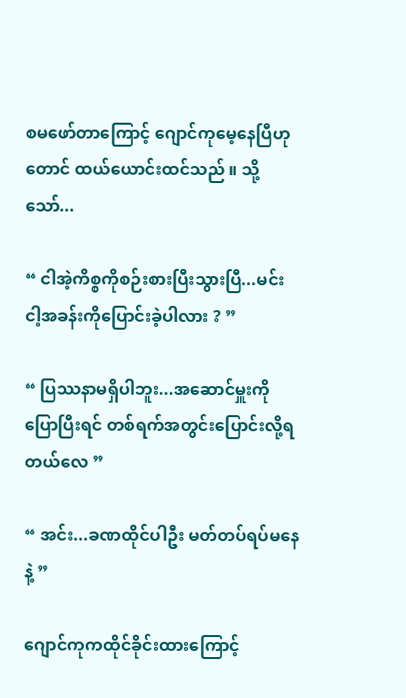စမဖော်တာကြောင့် ဂျောင်ကုမေ့နေပြီဟုတောင် ထယ်ယောင်းထင်သည် ။ သို့သော်...

“ ငါအဲ့ကိစ္စကိုစဉ်းစားပြီးသွားပြီ...မင်း ငါ့အခန်းကိုပြောင်းခဲ့ပါလား ? ”

“ ပြဿနာမရှိပါဘူး...အဆောင်မှူးကိုပြောပြီးရင် တစ်ရက်အတွင်းပြောင်းလို့ရတယ်လေ ”

“ အင်း...ခဏထိုင်ပါဦး မတ်တပ်ရပ်မနေနဲ့ ”

ဂျောင်ကုကထိုင်ခိုင်းထားကြောင့်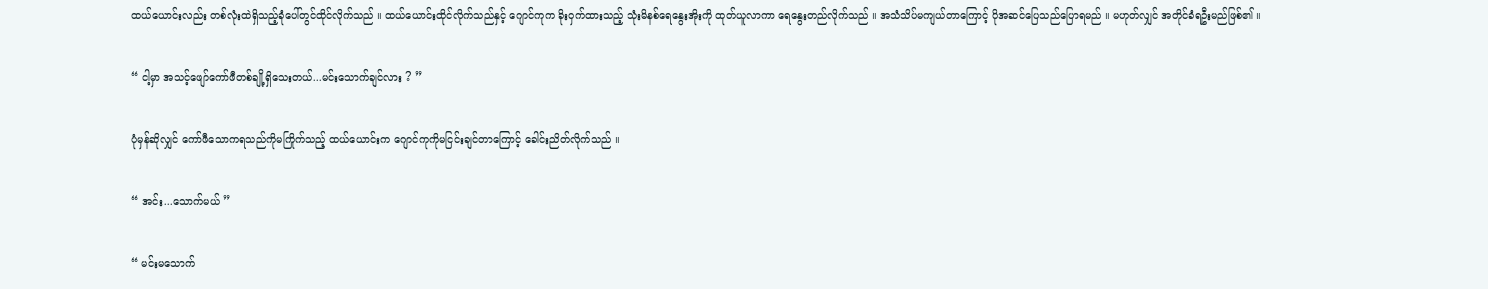ထယ်ယောင်းလည်း တစ်လုံးထဲရှိသည့်ခုံပေါ်တွင်ထိုင်လိုက်သည် ။ ထယ်ယောင်းထိုင်လိုက်သည်နှင့် ဂျောင်ကုက ခိုးဝှက်ထားသည့် သုံးမိနစ်ရေနွေးအိုးကို ထုတ်ယူလာကာ ရေနွေးတည်လိုက်သည် ။ အသံသိပ်မကျယ်တာကြောင့် ပိုအဆင်ပြေသည်ပြောရမည် ။ မဟုတ်လျှင် အတိုင်ခံရဦးမည်ဖြစ်၏ ။

“ ငါ့မှာ အသင့်ဖျော်ကော်ဖီတစ်ချို့ရှိသေးတယ်...မင်းသောက်ချင်လား ? ”

ပုံမှန်ဆိုလျှင် ကော်ဖီသောကရသည်ကိုမကြိုက်သည့် ထယ်ယောင်းက ဂျောင်ကုကိုမငြင်းချင်တာကြောင့် ခေါင်းညိတ်လိုက်သည် ။

“ အင်း...သောက်မယ် ”

“ မင်းမသောက်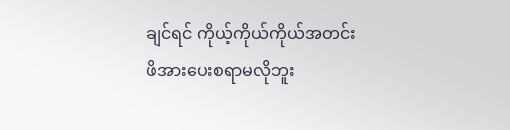ချင်ရင် ကိုယ့်ကိုယ်ကိုယ်အတင်းဖိအားပေးစရာမလိုဘူး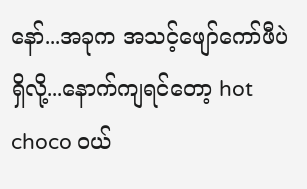နော်...အခုက အသင့်ဖျော်ကော်ဖီပဲရှိလို့...နောက်ကျရင်တော့ hot choco ဝယ်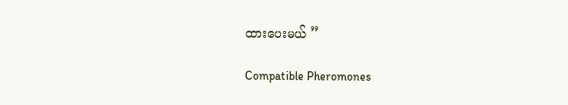ထားပေးမယ် ”

Compatible Pheromones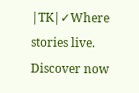|TK|✓Where stories live. Discover now